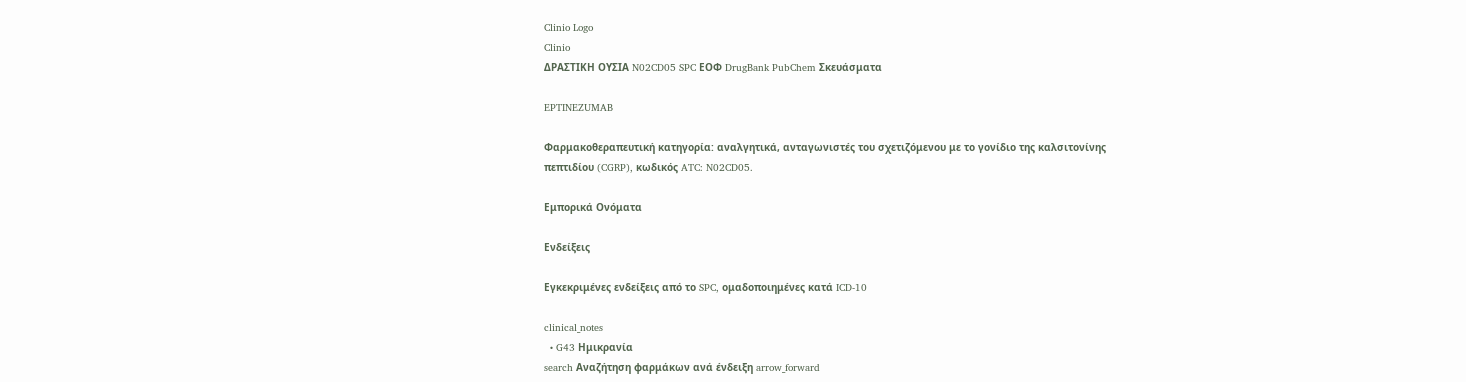Clinio Logo
Clinio
ΔΡΑΣΤΙΚΗ ΟΥΣΙΑ N02CD05 SPC ΕΟΦ DrugBank PubChem Σκευάσματα

EPTINEZUMAB

Φαρμακοθεραπευτική κατηγορία: αναλγητικά, ανταγωνιστές του σχετιζόμενου με το γονίδιο της καλσιτονίνης πεπτιδίου (CGRP), κωδικός ATC: N02CD05.

Εμπορικά Ονόματα

Ενδείξεις

Εγκεκριμένες ενδείξεις από το SPC, ομαδοποιημένες κατά ICD-10

clinical_notes
  • G43 Ημικρανία
search Αναζήτηση φαρμάκων ανά ένδειξη arrow_forward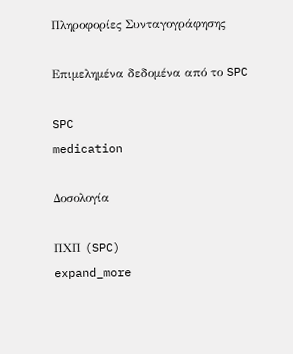Πληροφορίες Συνταγογράφησης

Επιμελημένα δεδομένα από το SPC

SPC
medication

Δοσολογία

ΠΧΠ (SPC)
expand_more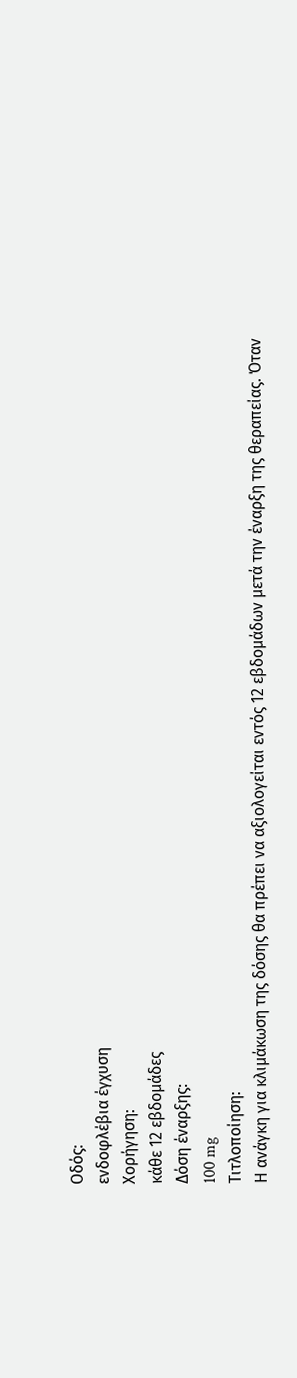Οδός:
ενδοφλέβια έγχυση
Χορήγηση:
κάθε 12 εβδομάδες
Δόση έναρξης:
100 mg
Τιτλοποίηση:
Η ανάγκη για κλιμάκωση της δόσης θα πρέπει να αξιολογείται εντός 12 εβδομάδων μετά την έναρξη της θεραπείας. Όταν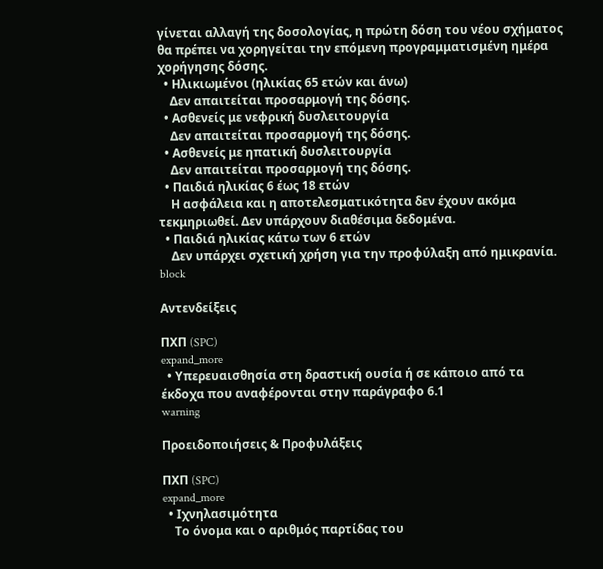γίνεται αλλαγή της δοσολογίας, η πρώτη δόση του νέου σχήματος θα πρέπει να χορηγείται την επόμενη προγραμματισμένη ημέρα χορήγησης δόσης.
  • Ηλικιωμένοι (ηλικίας 65 ετών και άνω)
    Δεν απαιτείται προσαρμογή της δόσης.
  • Ασθενείς με νεφρική δυσλειτουργία
    Δεν απαιτείται προσαρμογή της δόσης.
  • Ασθενείς με ηπατική δυσλειτουργία
    Δεν απαιτείται προσαρμογή της δόσης.
  • Παιδιά ηλικίας 6 έως 18 ετών
    Η ασφάλεια και η αποτελεσματικότητα δεν έχουν ακόμα τεκμηριωθεί. Δεν υπάρχουν διαθέσιμα δεδομένα.
  • Παιδιά ηλικίας κάτω των 6 ετών
    Δεν υπάρχει σχετική χρήση για την προφύλαξη από ημικρανία.
block

Αντενδείξεις

ΠΧΠ (SPC)
expand_more
  • Υπερευαισθησία στη δραστική ουσία ή σε κάποιο από τα έκδοχα που αναφέρονται στην παράγραφο 6.1
warning

Προειδοποιήσεις & Προφυλάξεις

ΠΧΠ (SPC)
expand_more
  • Ιχνηλασιμότητα
    Το όνομα και ο αριθμός παρτίδας του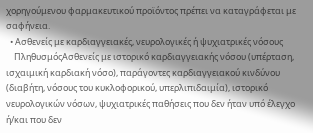χορηγούμενου φαρμακευτικού προϊόντος πρέπει να καταγράφεται με σαφήνεια.
  • Ασθενείς με καρδιαγγειακές, νευρολογικές ή ψυχιατρικές νόσους
    ΠληθυσμόςΑσθενείς με ιστορικό καρδιαγγειακής νόσου (υπέρταση, ισχαιμική καρδιακή νόσο), παράγοντες καρδιαγγειακού κινδύνου (διαβήτη, νόσους του κυκλοφορικού, υπερλιπιδαιμία), ιστορικό νευρολογικών νόσων, ψυχιατρικές παθήσεις που δεν ήταν υπό έλεγχο ή/και που δεν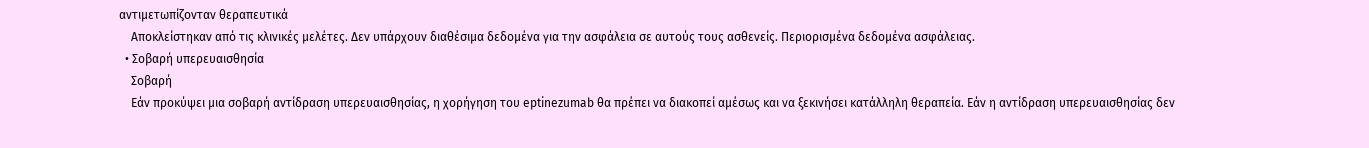αντιμετωπίζονταν θεραπευτικά
    Αποκλείστηκαν από τις κλινικές μελέτες. Δεν υπάρχουν διαθέσιμα δεδομένα για την ασφάλεια σε αυτούς τους ασθενείς. Περιορισμένα δεδομένα ασφάλειας.
  • Σοβαρή υπερευαισθησία
    Σοβαρή
    Εάν προκύψει μια σοβαρή αντίδραση υπερευαισθησίας, η χορήγηση του eptinezumab θα πρέπει να διακοπεί αμέσως και να ξεκινήσει κατάλληλη θεραπεία. Εάν η αντίδραση υπερευαισθησίας δεν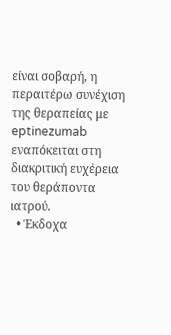είναι σοβαρή, η περαιτέρω συνέχιση της θεραπείας με eptinezumab εναπόκειται στη διακριτική ευχέρεια του θεράποντα ιατρού.
  • Έκδοχα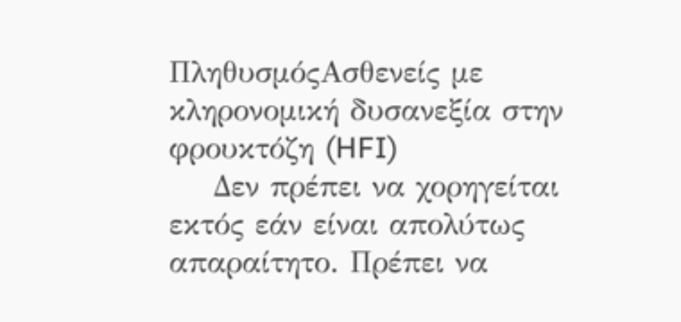ΠληθυσμόςΑσθενείς με κληρονομική δυσανεξία στην φρουκτόζη (HFI)
    Δεν πρέπει να χορηγείται εκτός εάν είναι απολύτως απαραίτητο. Πρέπει να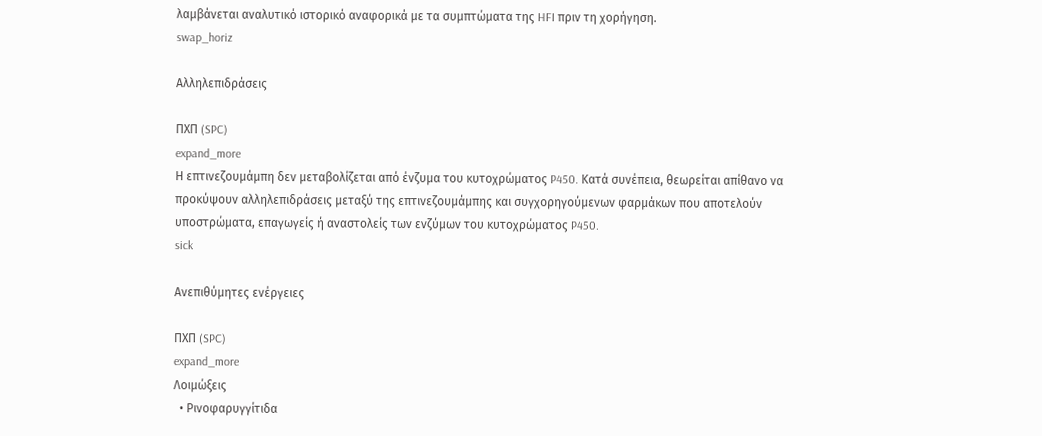λαμβάνεται αναλυτικό ιστορικό αναφορικά με τα συμπτώματα της HFI πριν τη χορήγηση.
swap_horiz

Αλληλεπιδράσεις

ΠΧΠ (SPC)
expand_more
Η επτινεζουμάμπη δεν μεταβολίζεται από ένζυμα του κυτοχρώματος P450. Κατά συνέπεια, θεωρείται απίθανο να προκύψουν αλληλεπιδράσεις μεταξύ της επτινεζουμάμπης και συγχορηγούμενων φαρμάκων που αποτελούν υποστρώματα, επαγωγείς ή αναστολείς των ενζύμων του κυτοχρώματος P450.
sick

Ανεπιθύμητες ενέργειες

ΠΧΠ (SPC)
expand_more
Λοιμώξεις
  • Ρινοφαρυγγίτιδα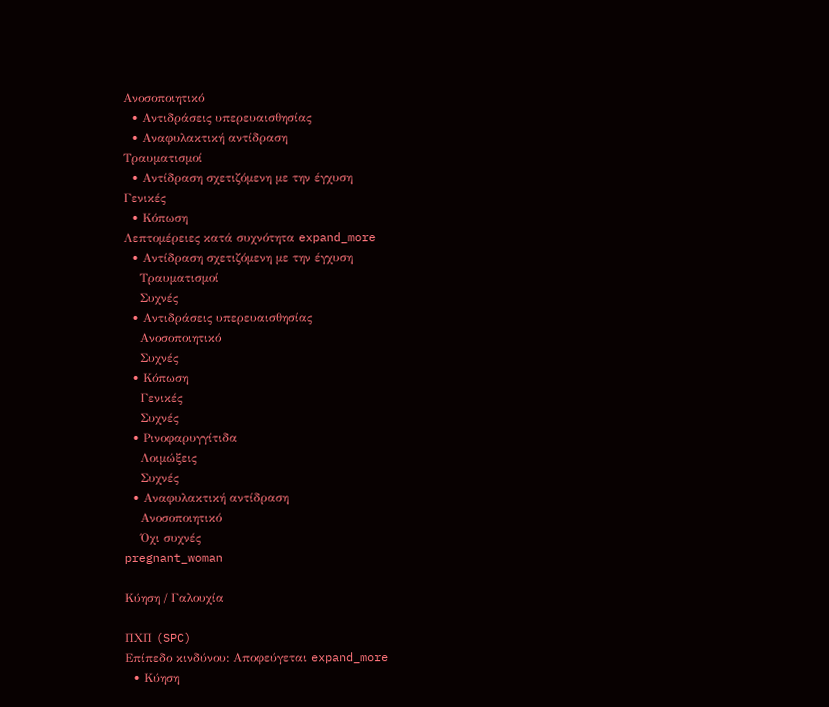Ανοσοποιητικό
  • Αντιδράσεις υπερευαισθησίας
  • Αναφυλακτική αντίδραση
Τραυματισμοί
  • Αντίδραση σχετιζόμενη με την έγχυση
Γενικές
  • Κόπωση
Λεπτομέρειες κατά συχνότητα expand_more
  • Αντίδραση σχετιζόμενη με την έγχυση
    Τραυματισμοί
    Συχνές
  • Αντιδράσεις υπερευαισθησίας
    Ανοσοποιητικό
    Συχνές
  • Κόπωση
    Γενικές
    Συχνές
  • Ρινοφαρυγγίτιδα
    Λοιμώξεις
    Συχνές
  • Αναφυλακτική αντίδραση
    Ανοσοποιητικό
    Όχι συχνές
pregnant_woman

Κύηση / Γαλουχία

ΠΧΠ (SPC)
Επίπεδο κινδύνου: Αποφεύγεται expand_more
  • Κύηση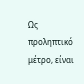Ως προληπτικό μέτρο, είναι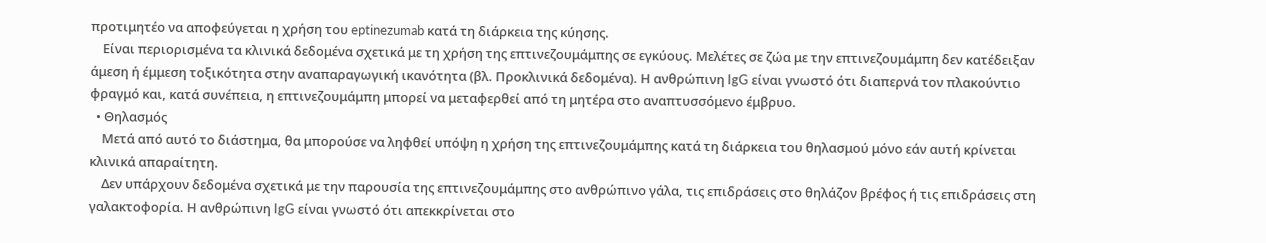προτιμητέο να αποφεύγεται η χρήση του eptinezumab κατά τη διάρκεια της κύησης.
    Είναι περιορισμένα τα κλινικά δεδομένα σχετικά με τη χρήση της επτινεζουμάμπης σε εγκύους. Μελέτες σε ζώα με την επτινεζουμάμπη δεν κατέδειξαν άμεση ή έμμεση τοξικότητα στην αναπαραγωγική ικανότητα (βλ. Προκλινικά δεδομένα). Η ανθρώπινη IgG είναι γνωστό ότι διαπερνά τον πλακούντιο φραγμό και, κατά συνέπεια, η επτινεζουμάμπη μπορεί να μεταφερθεί από τη μητέρα στο αναπτυσσόμενο έμβρυο.
  • Θηλασμός
    Μετά από αυτό το διάστημα, θα μπορούσε να ληφθεί υπόψη η χρήση της επτινεζουμάμπης κατά τη διάρκεια του θηλασμού μόνο εάν αυτή κρίνεται κλινικά απαραίτητη.
    Δεν υπάρχουν δεδομένα σχετικά με την παρουσία της επτινεζουμάμπης στο ανθρώπινο γάλα, τις επιδράσεις στο θηλάζον βρέφος ή τις επιδράσεις στη γαλακτοφορία. Η ανθρώπινη IgG είναι γνωστό ότι απεκκρίνεται στο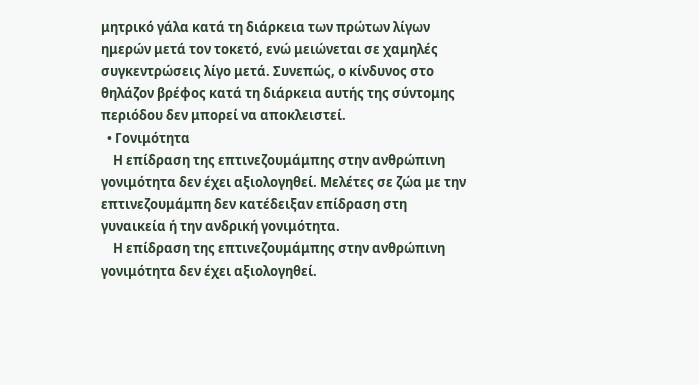μητρικό γάλα κατά τη διάρκεια των πρώτων λίγων ημερών μετά τον τοκετό, ενώ μειώνεται σε χαμηλές συγκεντρώσεις λίγο μετά. Συνεπώς, ο κίνδυνος στο θηλάζον βρέφος κατά τη διάρκεια αυτής της σύντομης περιόδου δεν μπορεί να αποκλειστεί.
  • Γονιμότητα
    Η επίδραση της επτινεζουμάμπης στην ανθρώπινη γονιμότητα δεν έχει αξιολογηθεί. Μελέτες σε ζώα με την επτινεζουμάμπη δεν κατέδειξαν επίδραση στη γυναικεία ή την ανδρική γονιμότητα.
    Η επίδραση της επτινεζουμάμπης στην ανθρώπινη γονιμότητα δεν έχει αξιολογηθεί.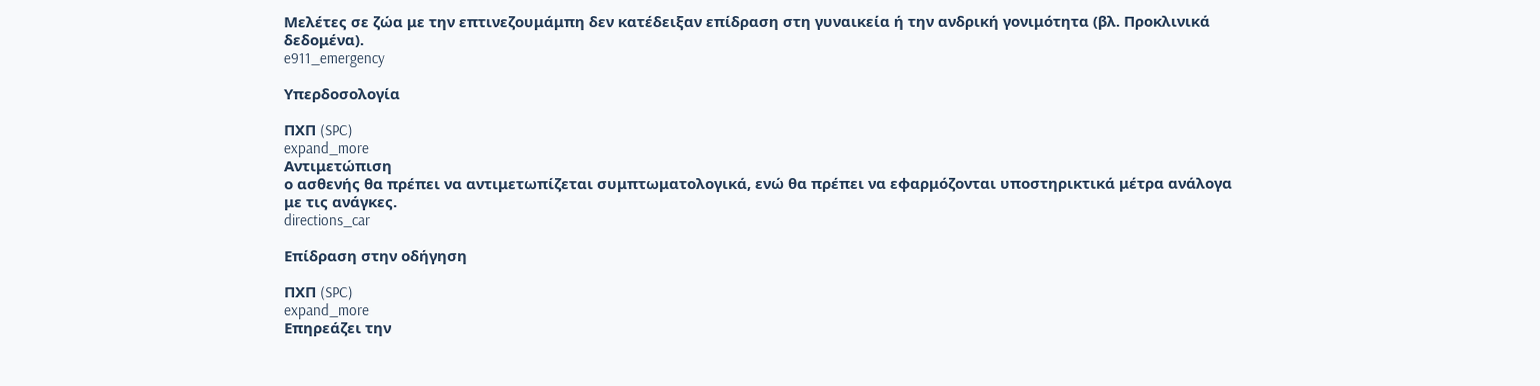Μελέτες σε ζώα με την επτινεζουμάμπη δεν κατέδειξαν επίδραση στη γυναικεία ή την ανδρική γονιμότητα (βλ. Προκλινικά δεδομένα).
e911_emergency

Υπερδοσολογία

ΠΧΠ (SPC)
expand_more
Αντιμετώπιση
ο ασθενής θα πρέπει να αντιμετωπίζεται συμπτωματολογικά, ενώ θα πρέπει να εφαρμόζονται υποστηρικτικά μέτρα ανάλογα με τις ανάγκες.
directions_car

Επίδραση στην οδήγηση

ΠΧΠ (SPC)
expand_more
Επηρεάζει την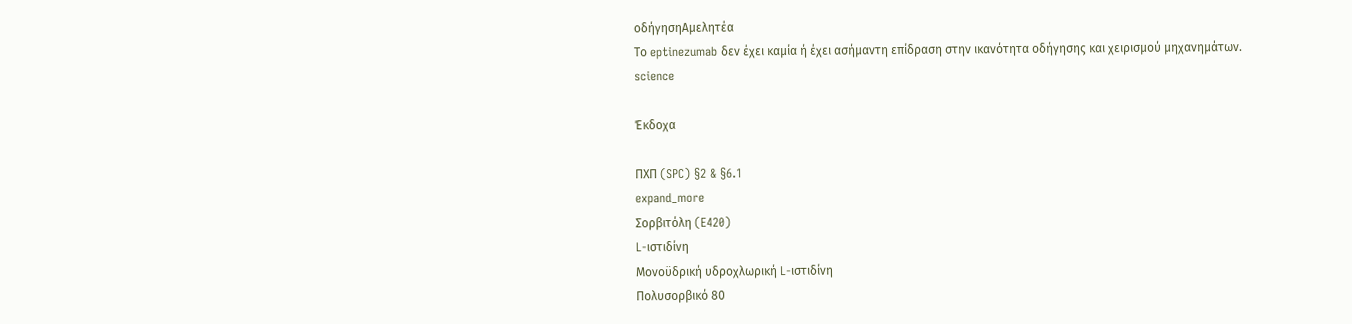οδήγησηΑμελητέα
Το eptinezumab δεν έχει καμία ή έχει ασήμαντη επίδραση στην ικανότητα οδήγησης και χειρισμού μηχανημάτων.
science

Έκδοχα

ΠΧΠ (SPC) §2 & §6.1
expand_more
Σορβιτόλη (E420)
L-ιστιδίνη
Μονοϋδρική υδροχλωρική L-ιστιδίνη
Πολυσορβικό 80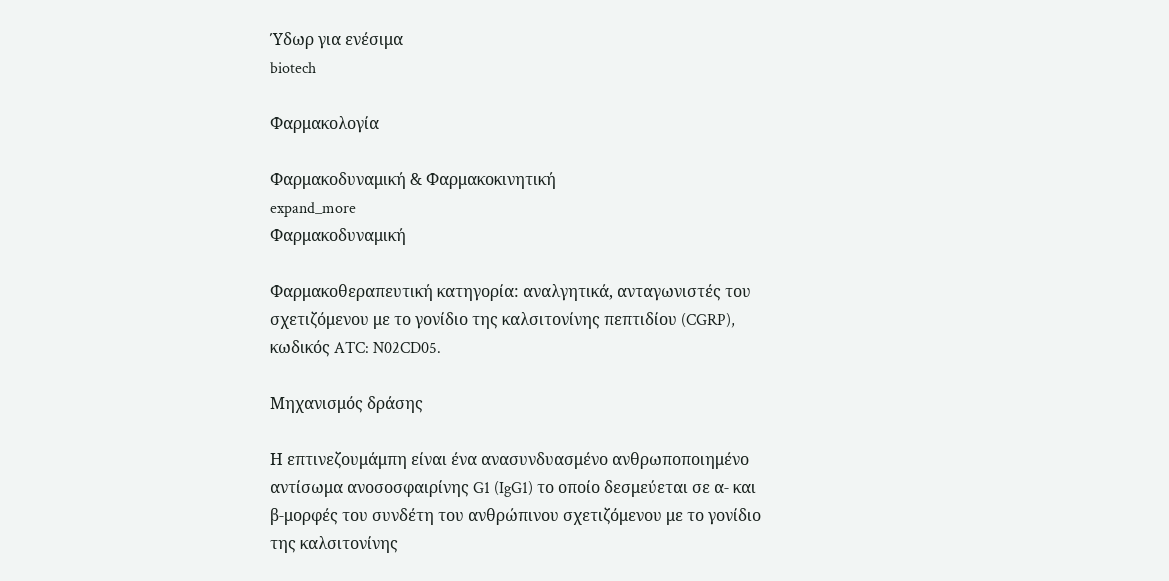Ύδωρ για ενέσιμα
biotech

Φαρμακολογία

Φαρμακοδυναμική & Φαρμακοκινητική
expand_more
Φαρμακοδυναμική

Φαρμακοθεραπευτική κατηγορία: αναλγητικά, ανταγωνιστές του σχετιζόμενου με το γονίδιο της καλσιτονίνης πεπτιδίου (CGRP), κωδικός ATC: N02CD05.

Μηχανισμός δράσης

Η επτινεζουμάμπη είναι ένα ανασυνδυασμένο ανθρωποποιημένο αντίσωμα ανοσοσφαιρίνης G1 (IgG1) το οποίο δεσμεύεται σε α- και β-μορφές του συνδέτη του ανθρώπινου σχετιζόμενου με το γονίδιο της καλσιτονίνης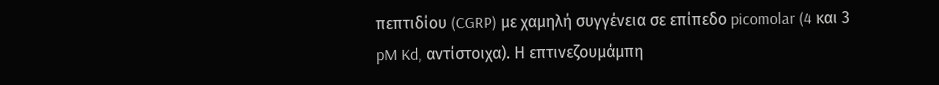πεπτιδίου (CGRP) με χαμηλή συγγένεια σε επίπεδο picomolar (4 και 3 pM Kd, αντίστοιχα). Η επτινεζουμάμπη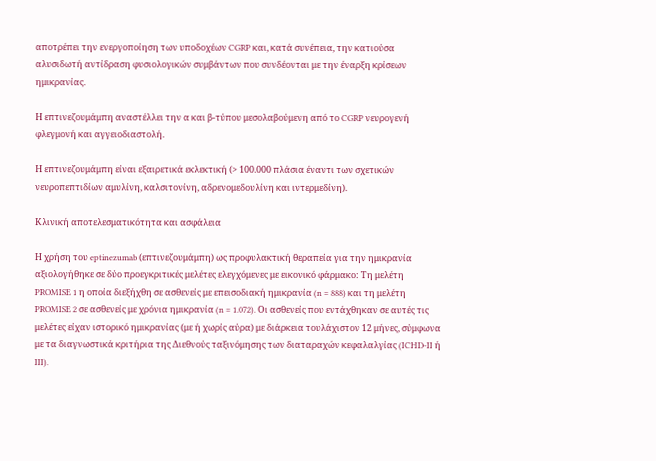αποτρέπει την ενεργοποίηση των υποδοχέων CGRP και, κατά συνέπεια, την κατιούσα αλυσιδωτή αντίδραση φυσιολογικών συμβάντων που συνδέονται με την έναρξη κρίσεων ημικρανίας.

Η επτινεζουμάμπη αναστέλλει την α και β-τύπου μεσολαβούμενη από το CGRP νευρογενή φλεγμονή και αγγειοδιαστολή.

Η επτινεζουμάμπη είναι εξαιρετικά εκλεκτική (> 100.000 πλάσια έναντι των σχετικών νευροπεπτιδίων αμυλίνη, καλσιτονίνη, αδρενομεδουλίνη και ιντερμεδίνη).

Κλινική αποτελεσματικότητα και ασφάλεια

Η χρήση του eptinezumab (επτινεζουμάμπη) ως προφυλακτική θεραπεία για την ημικρανία αξιολογήθηκε σε δύο προεγκριτικές μελέτες ελεγχόμενες με εικονικό φάρμακο: Τη μελέτη PROMISE 1 η οποία διεξήχθη σε ασθενείς με επεισοδιακή ημικρανία (n = 888) και τη μελέτη PROMISE 2 σε ασθενείς με χρόνια ημικρανία (n = 1.072). Οι ασθενείς που εντάχθηκαν σε αυτές τις μελέτες είχαν ιστορικό ημικρανίας (με ή χωρίς αύρα) με διάρκεια τουλάχιστον 12 μήνες, σύμφωνα με τα διαγνωστικά κριτήρια της Διεθνούς ταξινόμησης των διαταραχών κεφαλαλγίας (ICHD-II ή III).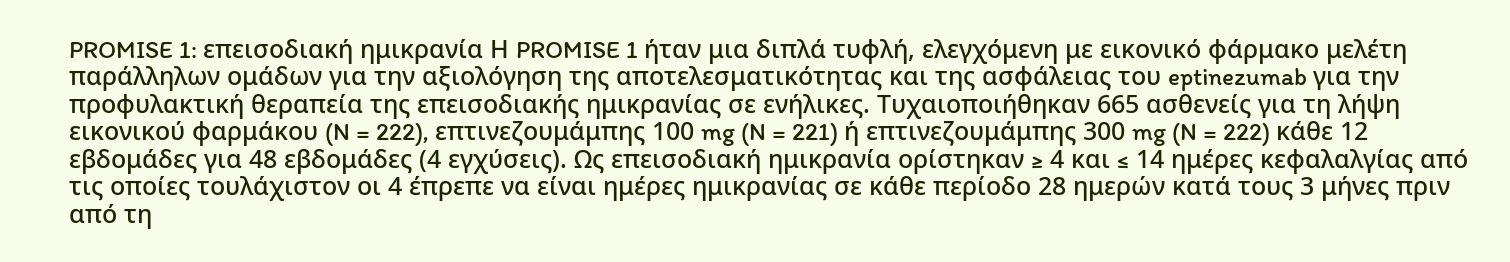PROMISE 1: επεισοδιακή ημικρανία Η PROMISE 1 ήταν μια διπλά τυφλή, ελεγχόμενη με εικονικό φάρμακο μελέτη παράλληλων ομάδων για την αξιολόγηση της αποτελεσματικότητας και της ασφάλειας του eptinezumab για την προφυλακτική θεραπεία της επεισοδιακής ημικρανίας σε ενήλικες. Τυχαιοποιήθηκαν 665 ασθενείς για τη λήψη εικονικού φαρμάκου (N = 222), επτινεζουμάμπης 100 mg (N = 221) ή επτινεζουμάμπης 300 mg (N = 222) κάθε 12 εβδομάδες για 48 εβδομάδες (4 εγχύσεις). Ως επεισοδιακή ημικρανία ορίστηκαν ≥ 4 και ≤ 14 ημέρες κεφαλαλγίας από τις οποίες τουλάχιστον οι 4 έπρεπε να είναι ημέρες ημικρανίας σε κάθε περίοδο 28 ημερών κατά τους 3 μήνες πριν από τη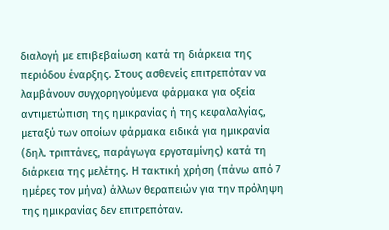διαλογή με επιβεβαίωση κατά τη διάρκεια της περιόδου έναρξης. Στους ασθενείς επιτρεπόταν να λαμβάνουν συγχορηγούμενα φάρμακα για οξεία αντιμετώπιση της ημικρανίας ή της κεφαλαλγίας, μεταξύ των οποίων φάρμακα ειδικά για ημικρανία (δηλ. τριπτάνες, παράγωγα εργοταμίνης) κατά τη διάρκεια της μελέτης. Η τακτική χρήση (πάνω από 7 ημέρες τον μήνα) άλλων θεραπειών για την πρόληψη της ημικρανίας δεν επιτρεπόταν.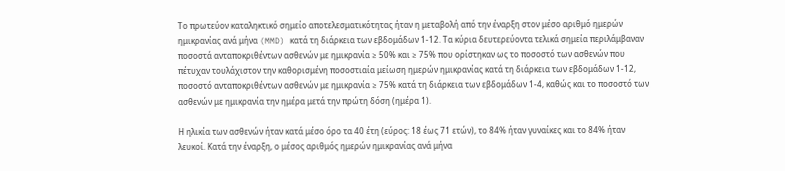Το πρωτεύον καταληκτικό σημείο αποτελεσματικότητας ήταν η μεταβολή από την έναρξη στον μέσο αριθμό ημερών ημικρανίας ανά μήνα (MMD) κατά τη διάρκεια των εβδομάδων 1-12. Τα κύρια δευτερεύοντα τελικά σημεία περιλάμβαναν ποσοστά ανταποκριθέντων ασθενών με ημικρανία ≥ 50% και ≥ 75% που ορίστηκαν ως το ποσοστό των ασθενών που πέτυχαν τουλάχιστον την καθορισμένη ποσοστιαία μείωση ημερών ημικρανίας κατά τη διάρκεια των εβδομάδων 1-12, ποσοστό ανταποκριθέντων ασθενών με ημικρανία ≥ 75% κατά τη διάρκεια των εβδομάδων 1-4, καθώς και το ποσοστό των ασθενών με ημικρανία την ημέρα μετά την πρώτη δόση (ημέρα 1).

Η ηλικία των ασθενών ήταν κατά μέσο όρο τα 40 έτη (εύρος: 18 έως 71 ετών), το 84% ήταν γυναίκες και το 84% ήταν λευκοί. Κατά την έναρξη, ο μέσος αριθμός ημερών ημικρανίας ανά μήνα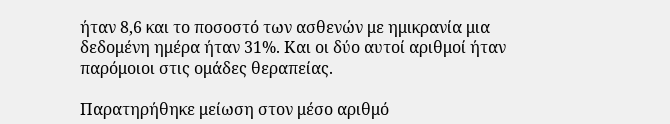ήταν 8,6 και το ποσοστό των ασθενών με ημικρανία μια δεδομένη ημέρα ήταν 31%. Και οι δύο αυτοί αριθμοί ήταν παρόμοιοι στις ομάδες θεραπείας.

Παρατηρήθηκε μείωση στον μέσο αριθμό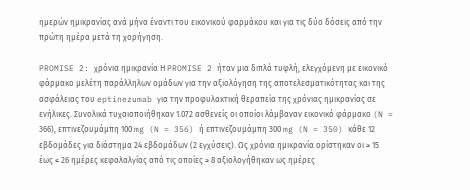ημερών ημικρανίας ανά μήνα έναντι του εικονικού φαρμάκου και για τις δύο δόσεις από την πρώτη ημέρα μετά τη χορήγηση.

PROMISE 2: χρόνια ημικρανία Η PROMISE 2 ήταν μια διπλά τυφλή, ελεγχόμενη με εικονικό φάρμακο μελέτη παράλληλων ομάδων για την αξιολόγηση της αποτελεσματικότητας και της ασφάλειας του eptinezumab για την προφυλακτική θεραπεία της χρόνιας ημικρανίας σε ενήλικες. Συνολικά τυχαιοποιήθηκαν 1.072 ασθενείς οι οποίοι λάμβαναν εικονικό φάρμακο (N = 366), επτινεζουμάμπη 100 mg (N = 356) ή επτινεζουμάμπη 300 mg (N = 350) κάθε 12 εβδομάδες για διάστημα 24 εβδομάδων (2 εγχύσεις). Ως χρόνια ημικρανία ορίστηκαν οι ≥ 15 έως ≤ 26 ημέρες κεφαλαλγίας από τις οποίες ≥ 8 αξιολογήθηκαν ως ημέρες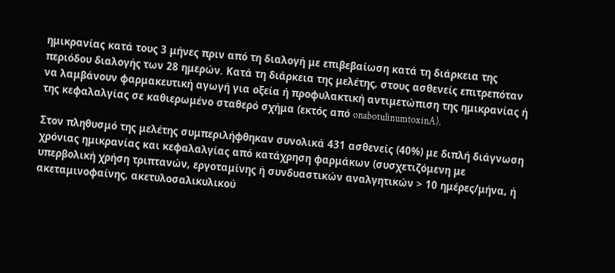ημικρανίας κατά τους 3 μήνες πριν από τη διαλογή με επιβεβαίωση κατά τη διάρκεια της περιόδου διαλογής των 28 ημερών. Κατά τη διάρκεια της μελέτης, στους ασθενείς επιτρεπόταν να λαμβάνουν φαρμακευτική αγωγή για οξεία ή προφυλακτική αντιμετώπιση της ημικρανίας ή της κεφαλαλγίας σε καθιερωμένο σταθερό σχήμα (εκτός από onabotulinumtoxinA).

Στον πληθυσμό της μελέτης συμπεριλήφθηκαν συνολικά 431 ασθενείς (40%) με διπλή διάγνωση χρόνιας ημικρανίας και κεφαλαλγίας από κατάχρηση φαρμάκων (συσχετιζόμενη με υπερβολική χρήση τριπτανών, εργοταμίνης ή συνδυαστικών αναλγητικών > 10 ημέρες/μήνα, ή ακεταμινοφαίνης, ακετυλοσαλικυλικού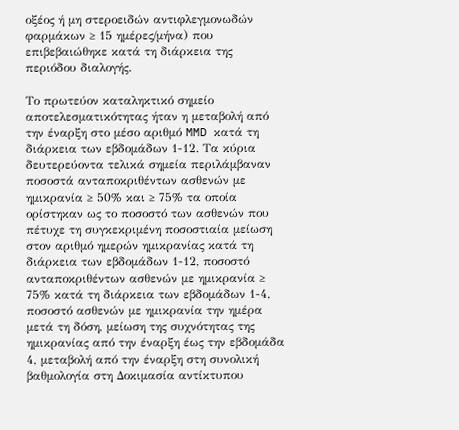οξέος ή μη στεροειδών αντιφλεγμονωδών φαρμάκων ≥ 15 ημέρες/μήνα) που επιβεβαιώθηκε κατά τη διάρκεια της περιόδου διαλογής.

Το πρωτεύον καταληκτικό σημείο αποτελεσματικότητας ήταν η μεταβολή από την έναρξη στο μέσο αριθμό MMD κατά τη διάρκεια των εβδομάδων 1-12. Τα κύρια δευτερεύοντα τελικά σημεία περιλάμβαναν ποσοστά ανταποκριθέντων ασθενών με ημικρανία ≥ 50% και ≥ 75% τα οποία ορίστηκαν ως το ποσοστό των ασθενών που πέτυχε τη συγκεκριμένη ποσοστιαία μείωση στον αριθμό ημερών ημικρανίας κατά τη διάρκεια των εβδομάδων 1-12, ποσοστό ανταποκριθέντων ασθενών με ημικρανία ≥ 75% κατά τη διάρκεια των εβδομάδων 1-4, ποσοστό ασθενών με ημικρανία την ημέρα μετά τη δόση, μείωση της συχνότητας της ημικρανίας από την έναρξη έως την εβδομάδα 4, μεταβολή από την έναρξη στη συνολική βαθμολογία στη Δοκιμασία αντίκτυπου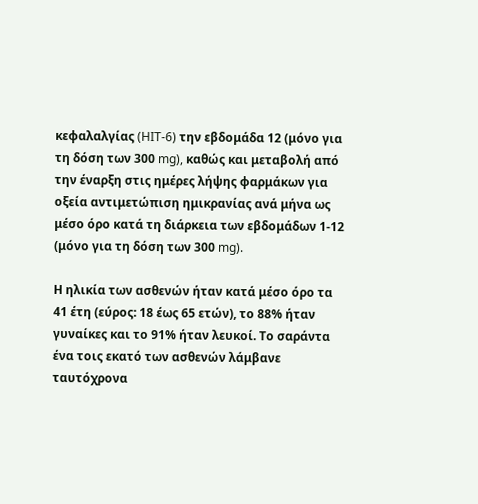κεφαλαλγίας (HIT-6) την εβδομάδα 12 (μόνο για τη δόση των 300 mg), καθώς και μεταβολή από την έναρξη στις ημέρες λήψης φαρμάκων για οξεία αντιμετώπιση ημικρανίας ανά μήνα ως μέσο όρο κατά τη διάρκεια των εβδομάδων 1-12 (μόνο για τη δόση των 300 mg).

Η ηλικία των ασθενών ήταν κατά μέσο όρο τα 41 έτη (εύρος: 18 έως 65 ετών), το 88% ήταν γυναίκες και το 91% ήταν λευκοί. Το σαράντα ένα τοις εκατό των ασθενών λάμβανε ταυτόχρονα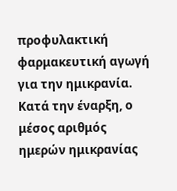προφυλακτική φαρμακευτική αγωγή για την ημικρανία. Κατά την έναρξη, ο μέσος αριθμός ημερών ημικρανίας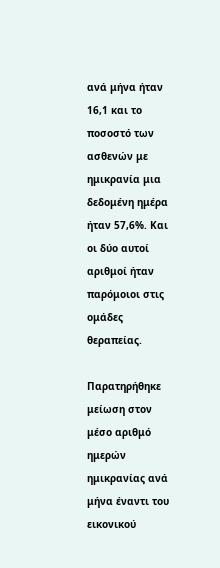ανά μήνα ήταν 16,1 και το ποσοστό των ασθενών με ημικρανία μια δεδομένη ημέρα ήταν 57,6%. Και οι δύο αυτοί αριθμοί ήταν παρόμοιοι στις ομάδες θεραπείας.

Παρατηρήθηκε μείωση στον μέσο αριθμό ημερών ημικρανίας ανά μήνα έναντι του εικονικού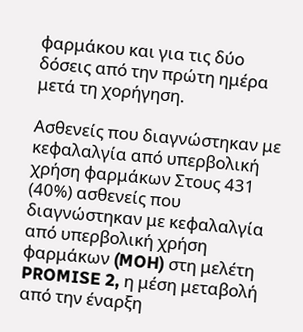φαρμάκου και για τις δύο δόσεις από την πρώτη ημέρα μετά τη χορήγηση.

Ασθενείς που διαγνώστηκαν με κεφαλαλγία από υπερβολική χρήση φαρμάκων Στους 431 (40%) ασθενείς που διαγνώστηκαν με κεφαλαλγία από υπερβολική χρήση φαρμάκων (MOH) στη μελέτη PROMISE 2, η μέση μεταβολή από την έναρξη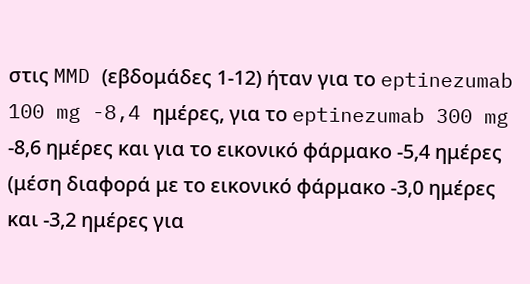στις MMD (εβδομάδες 1-12) ήταν για το eptinezumab 100 mg -8,4 ημέρες, για το eptinezumab 300 mg -8,6 ημέρες και για το εικονικό φάρμακο -5,4 ημέρες (μέση διαφορά με το εικονικό φάρμακο -3,0 ημέρες και -3,2 ημέρες για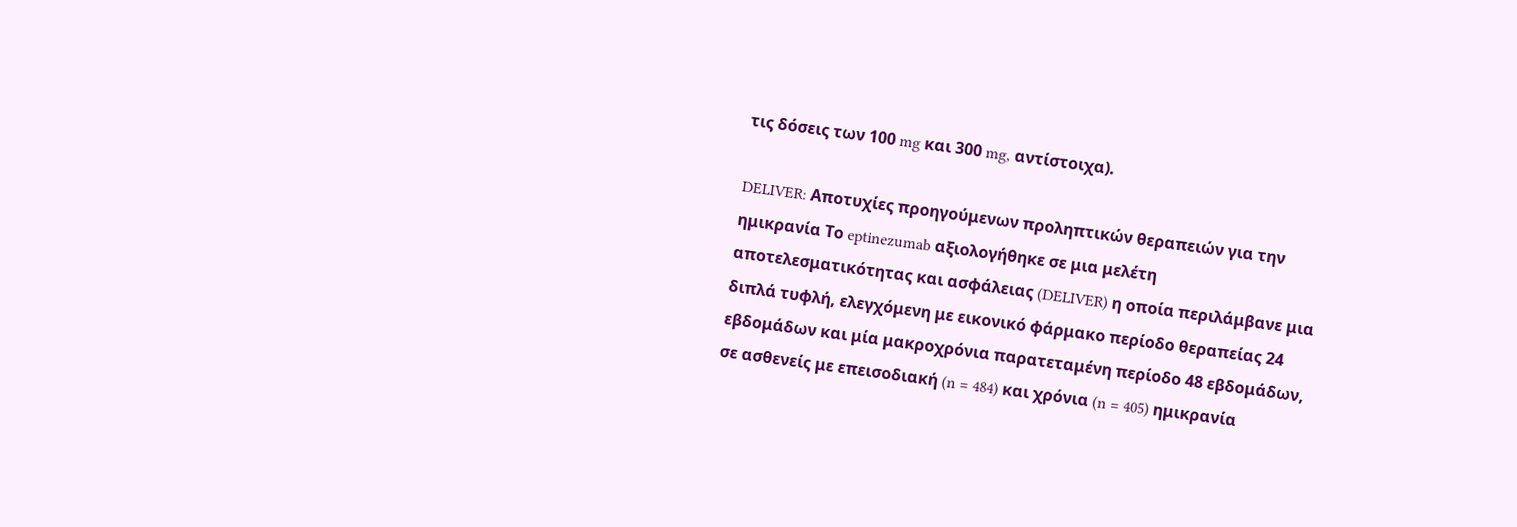τις δόσεις των 100 mg και 300 mg, αντίστοιχα).

DELIVER: Αποτυχίες προηγούμενων προληπτικών θεραπειών για την ημικρανία Το eptinezumab αξιολογήθηκε σε μια μελέτη αποτελεσματικότητας και ασφάλειας (DELIVER) η οποία περιλάμβανε μια διπλά τυφλή, ελεγχόμενη με εικονικό φάρμακο περίοδο θεραπείας 24 εβδομάδων και μία μακροχρόνια παρατεταμένη περίοδο 48 εβδομάδων, σε ασθενείς με επεισοδιακή (n = 484) και χρόνια (n = 405) ημικρανία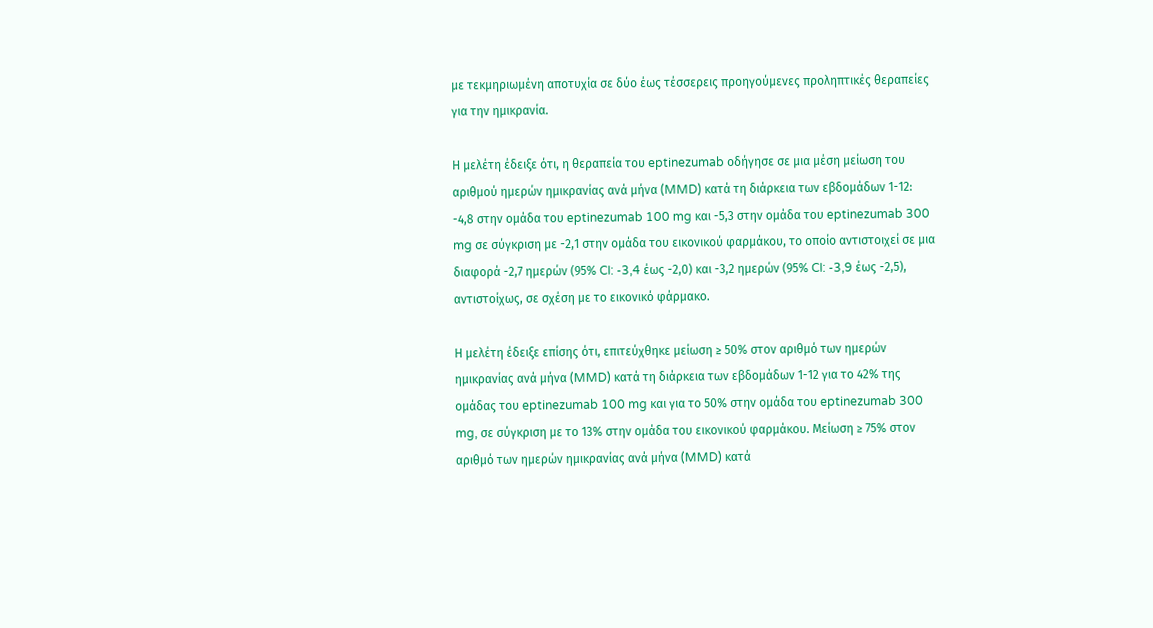με τεκμηριωμένη αποτυχία σε δύο έως τέσσερεις προηγούμενες προληπτικές θεραπείες για την ημικρανία.

Η μελέτη έδειξε ότι, η θεραπεία του eptinezumab οδήγησε σε μια μέση μείωση του αριθμού ημερών ημικρανίας ανά μήνα (MMD) κατά τη διάρκεια των εβδομάδων 1-12: -4,8 στην ομάδα του eptinezumab 100 mg και -5,3 στην ομάδα του eptinezumab 300 mg σε σύγκριση με -2,1 στην ομάδα του εικονικού φαρμάκου, το οποίο αντιστοιχεί σε μια διαφορά -2,7 ημερών (95% CI: -3,4 έως -2,0) και -3,2 ημερών (95% CI: -3,9 έως -2,5), αντιστοίχως, σε σχέση με το εικονικό φάρμακο.

Η μελέτη έδειξε επίσης ότι, επιτεύχθηκε μείωση ≥ 50% στον αριθμό των ημερών ημικρανίας ανά μήνα (MMD) κατά τη διάρκεια των εβδομάδων 1-12 για το 42% της ομάδας του eptinezumab 100 mg και για το 50% στην ομάδα του eptinezumab 300 mg, σε σύγκριση με το 13% στην ομάδα του εικονικού φαρμάκου. Μείωση ≥ 75% στον αριθμό των ημερών ημικρανίας ανά μήνα (MMD) κατά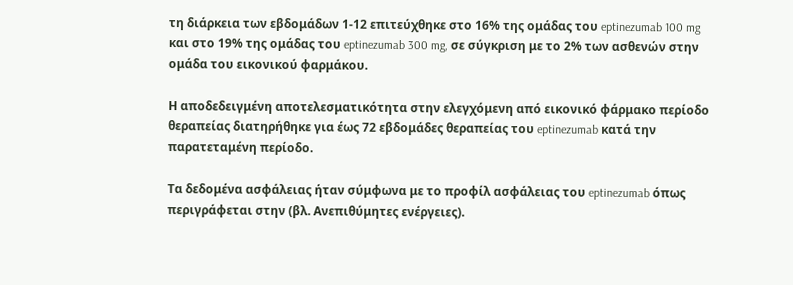τη διάρκεια των εβδομάδων 1-12 επιτεύχθηκε στο 16% της ομάδας του eptinezumab 100 mg και στο 19% της ομάδας του eptinezumab 300 mg, σε σύγκριση με το 2% των ασθενών στην ομάδα του εικονικού φαρμάκου.

Η αποδεδειγμένη αποτελεσματικότητα στην ελεγχόμενη από εικονικό φάρμακο περίοδο θεραπείας διατηρήθηκε για έως 72 εβδομάδες θεραπείας του eptinezumab κατά την παρατεταμένη περίοδο.

Τα δεδομένα ασφάλειας ήταν σύμφωνα με το προφίλ ασφάλειας του eptinezumab όπως περιγράφεται στην (βλ. Ανεπιθύμητες ενέργειες).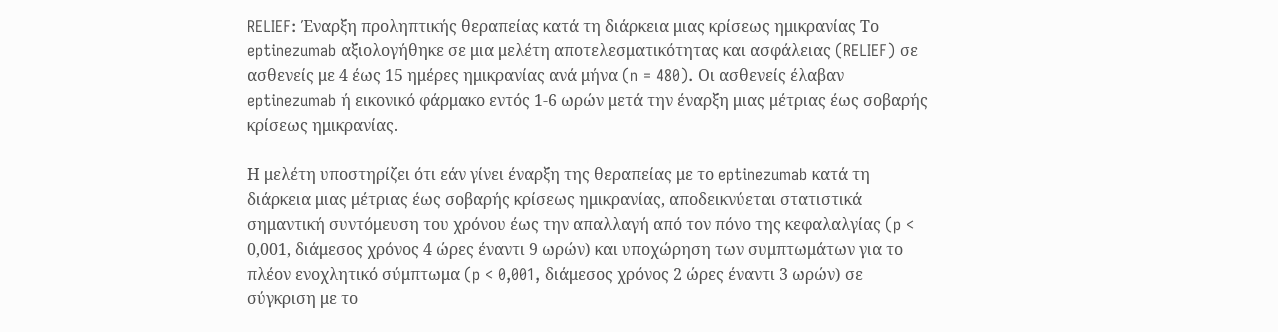RELIEF: Έναρξη προληπτικής θεραπείας κατά τη διάρκεια μιας κρίσεως ημικρανίας Το eptinezumab αξιολογήθηκε σε μια μελέτη αποτελεσματικότητας και ασφάλειας (RELIEF) σε ασθενείς με 4 έως 15 ημέρες ημικρανίας ανά μήνα (n = 480). Οι ασθενείς έλαβαν eptinezumab ή εικονικό φάρμακο εντός 1-6 ωρών μετά την έναρξη μιας μέτριας έως σοβαρής κρίσεως ημικρανίας.

Η μελέτη υποστηρίζει ότι εάν γίνει έναρξη της θεραπείας με το eptinezumab κατά τη διάρκεια μιας μέτριας έως σοβαρής κρίσεως ημικρανίας, αποδεικνύεται στατιστικά σημαντική συντόμευση του χρόνου έως την απαλλαγή από τον πόνο της κεφαλαλγίας (p < 0,001, διάμεσος χρόνος 4 ώρες έναντι 9 ωρών) και υποχώρηση των συμπτωμάτων για το πλέον ενοχλητικό σύμπτωμα (p < 0,001, διάμεσος χρόνος 2 ώρες έναντι 3 ωρών) σε σύγκριση με το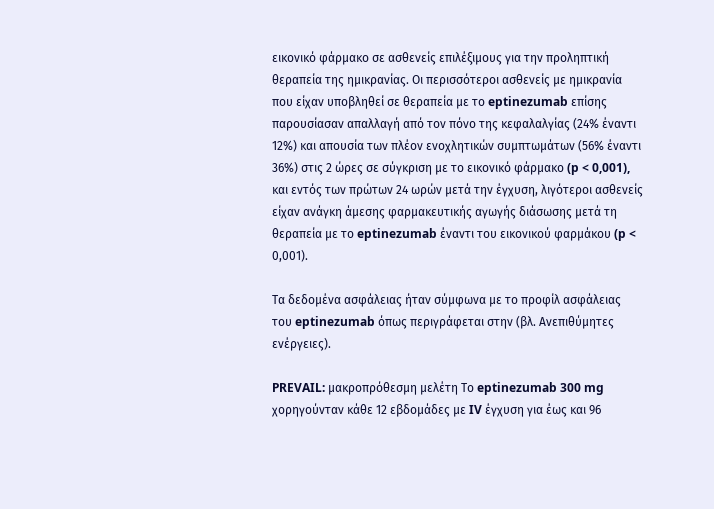εικονικό φάρμακο σε ασθενείς επιλέξιμους για την προληπτική θεραπεία της ημικρανίας. Οι περισσότεροι ασθενείς με ημικρανία που είχαν υποβληθεί σε θεραπεία με το eptinezumab επίσης παρουσίασαν απαλλαγή από τον πόνο της κεφαλαλγίας (24% έναντι 12%) και απουσία των πλέον ενοχλητικών συμπτωμάτων (56% έναντι 36%) στις 2 ώρες σε σύγκριση με το εικονικό φάρμακο (p < 0,001), και εντός των πρώτων 24 ωρών μετά την έγχυση, λιγότεροι ασθενείς είχαν ανάγκη άμεσης φαρμακευτικής αγωγής διάσωσης μετά τη θεραπεία με το eptinezumab έναντι του εικονικού φαρμάκου (p < 0,001).

Τα δεδομένα ασφάλειας ήταν σύμφωνα με το προφίλ ασφάλειας του eptinezumab όπως περιγράφεται στην (βλ. Ανεπιθύμητες ενέργειες).

PREVAIL: μακροπρόθεσμη μελέτη Το eptinezumab 300 mg χορηγούνταν κάθε 12 εβδομάδες με IV έγχυση για έως και 96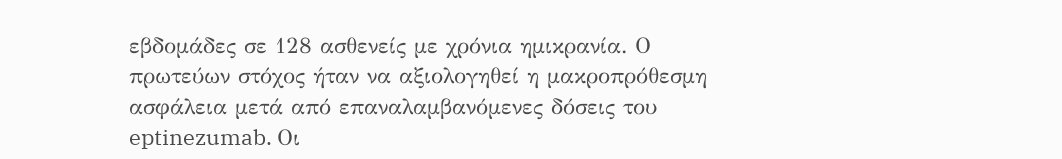εβδομάδες σε 128 ασθενείς με χρόνια ημικρανία. Ο πρωτεύων στόχος ήταν να αξιολογηθεί η μακροπρόθεσμη ασφάλεια μετά από επαναλαμβανόμενες δόσεις του eptinezumab. Οι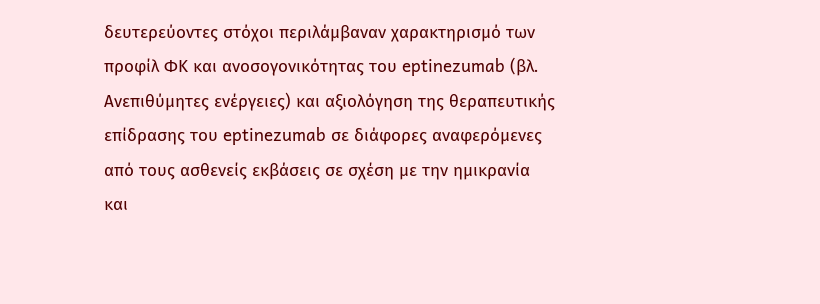δευτερεύοντες στόχοι περιλάμβαναν χαρακτηρισμό των προφίλ ΦΚ και ανοσογονικότητας του eptinezumab (βλ. Ανεπιθύμητες ενέργειες) και αξιολόγηση της θεραπευτικής επίδρασης του eptinezumab σε διάφορες αναφερόμενες από τους ασθενείς εκβάσεις σε σχέση με την ημικρανία και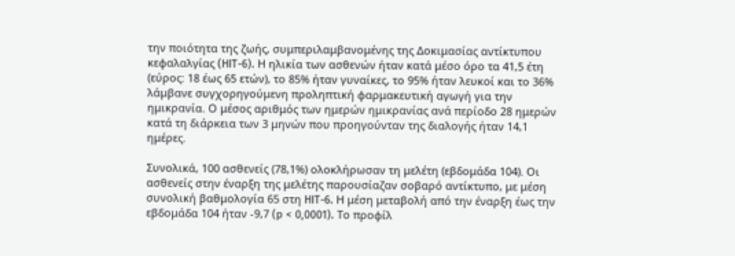την ποιότητα της ζωής, συμπεριλαμβανομένης της Δοκιμασίας αντίκτυπου κεφαλαλγίας (HIT-6). Η ηλικία των ασθενών ήταν κατά μέσο όρο τα 41,5 έτη (εύρος: 18 έως 65 ετών), το 85% ήταν γυναίκες, το 95% ήταν λευκοί και το 36% λάμβανε συγχορηγούμενη προληπτική φαρμακευτική αγωγή για την ημικρανία. Ο μέσος αριθμός των ημερών ημικρανίας ανά περίοδο 28 ημερών κατά τη διάρκεια των 3 μηνών που προηγούνταν της διαλογής ήταν 14,1 ημέρες.

Συνολικά, 100 ασθενείς (78,1%) ολοκλήρωσαν τη μελέτη (εβδομάδα 104). Οι ασθενείς στην έναρξη της μελέτης παρουσίαζαν σοβαρό αντίκτυπο, με μέση συνολική βαθμολογία 65 στη HIT-6. Η μέση μεταβολή από την έναρξη έως την εβδομάδα 104 ήταν -9,7 (p < 0,0001). Το προφίλ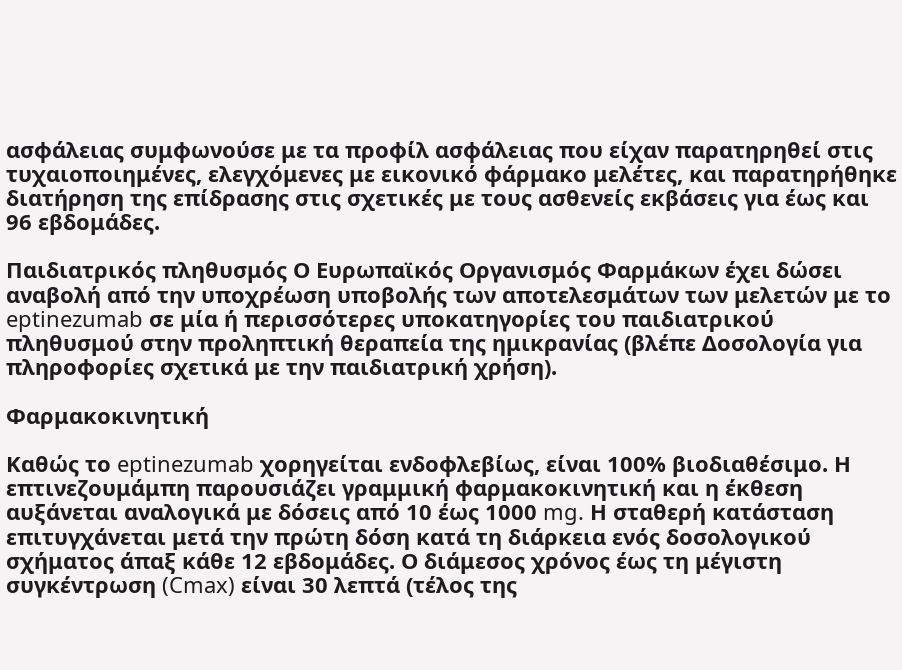ασφάλειας συμφωνούσε με τα προφίλ ασφάλειας που είχαν παρατηρηθεί στις τυχαιοποιημένες, ελεγχόμενες με εικονικό φάρμακο μελέτες, και παρατηρήθηκε διατήρηση της επίδρασης στις σχετικές με τους ασθενείς εκβάσεις για έως και 96 εβδομάδες.

Παιδιατρικός πληθυσμός Ο Ευρωπαϊκός Οργανισμός Φαρμάκων έχει δώσει αναβολή από την υποχρέωση υποβολής των αποτελεσμάτων των μελετών με το eptinezumab σε μία ή περισσότερες υποκατηγορίες του παιδιατρικού πληθυσμού στην προληπτική θεραπεία της ημικρανίας (βλέπε Δοσολογία για πληροφορίες σχετικά με την παιδιατρική χρήση).

Φαρμακοκινητική

Καθώς το eptinezumab χορηγείται ενδοφλεβίως, είναι 100% βιοδιαθέσιμο. Η επτινεζουμάμπη παρουσιάζει γραμμική φαρμακοκινητική και η έκθεση αυξάνεται αναλογικά με δόσεις από 10 έως 1000 mg. Η σταθερή κατάσταση επιτυγχάνεται μετά την πρώτη δόση κατά τη διάρκεια ενός δοσολογικού σχήματος άπαξ κάθε 12 εβδομάδες. Ο διάμεσος χρόνος έως τη μέγιστη συγκέντρωση (Cmax) είναι 30 λεπτά (τέλος της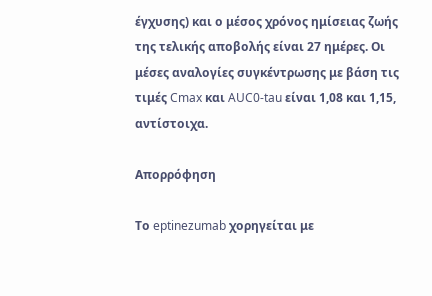έγχυσης) και ο μέσος χρόνος ημίσειας ζωής της τελικής αποβολής είναι 27 ημέρες. Οι μέσες αναλογίες συγκέντρωσης με βάση τις τιμές Cmax και AUC0-tau είναι 1,08 και 1,15, αντίστοιχα.

Απορρόφηση

Το eptinezumab χορηγείται με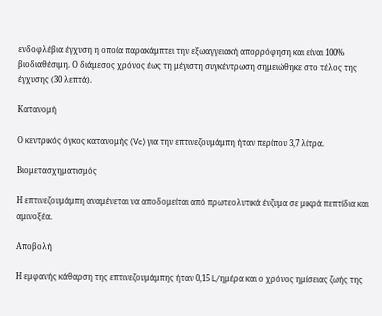ενδοφλέβια έγχυση η οποία παρακάμπτει την εξωαγγειακή απορρόφηση και είναι 100% βιοδιαθέσιμη. Ο διάμεσος χρόνος έως τη μέγιστη συγκέντρωση σημειώθηκε στο τέλος της έγχυσης (30 λεπτά).

Κατανομή

Ο κεντρικός όγκος κατανομής (Vc) για την επτινεζουμάμπη ήταν περίπου 3,7 λίτρα.

Βιομετασχηματισμός

Η επτινεζουμάμπη αναμένεται να αποδομείται από πρωτεολυτικά ένζυμα σε μικρά πεπτίδια και αμινοξέα.

Αποβολή

Η εμφανής κάθαρση της επτινεζουμάμπης ήταν 0,15 L/ημέρα και ο χρόνος ημίσειας ζωής της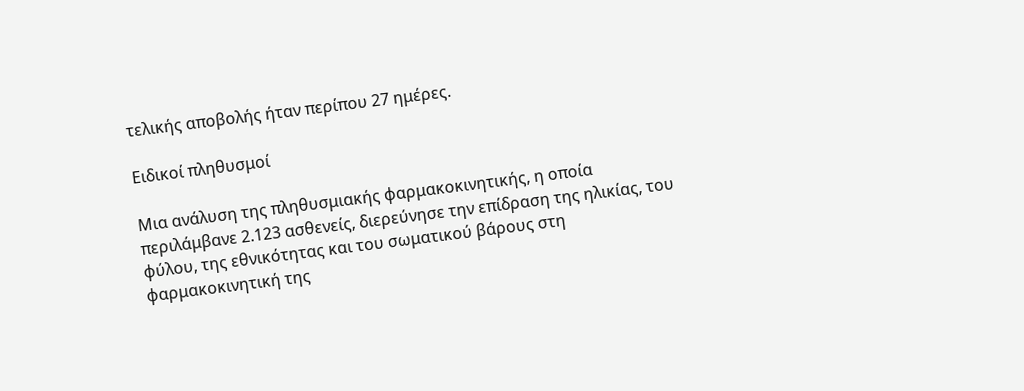τελικής αποβολής ήταν περίπου 27 ημέρες.

Ειδικοί πληθυσμοί

Μια ανάλυση της πληθυσμιακής φαρμακοκινητικής, η οποία περιλάμβανε 2.123 ασθενείς, διερεύνησε την επίδραση της ηλικίας, του φύλου, της εθνικότητας και του σωματικού βάρους στη φαρμακοκινητική της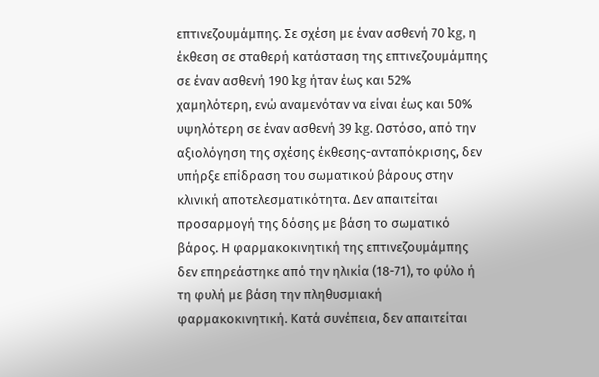επτινεζουμάμπης. Σε σχέση με έναν ασθενή 70 kg, η έκθεση σε σταθερή κατάσταση της επτινεζουμάμπης σε έναν ασθενή 190 kg ήταν έως και 52% χαμηλότερη, ενώ αναμενόταν να είναι έως και 50% υψηλότερη σε έναν ασθενή 39 kg. Ωστόσο, από την αξιολόγηση της σχέσης έκθεσης-ανταπόκρισης, δεν υπήρξε επίδραση του σωματικού βάρους στην κλινική αποτελεσματικότητα. Δεν απαιτείται προσαρμογή της δόσης με βάση το σωματικό βάρος. Η φαρμακοκινητική της επτινεζουμάμπης δεν επηρεάστηκε από την ηλικία (18-71), το φύλο ή τη φυλή με βάση την πληθυσμιακή φαρμακοκινητική. Κατά συνέπεια, δεν απαιτείται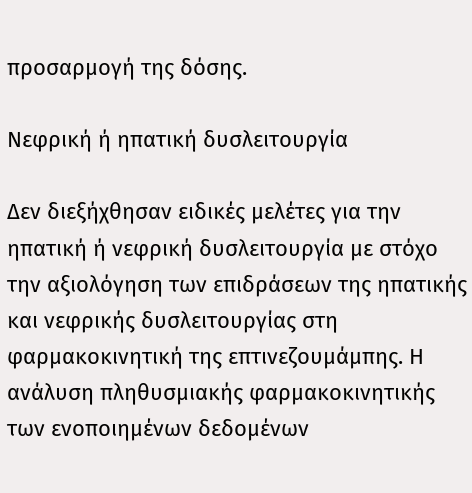προσαρμογή της δόσης.

Νεφρική ή ηπατική δυσλειτουργία

Δεν διεξήχθησαν ειδικές μελέτες για την ηπατική ή νεφρική δυσλειτουργία με στόχο την αξιολόγηση των επιδράσεων της ηπατικής και νεφρικής δυσλειτουργίας στη φαρμακοκινητική της επτινεζουμάμπης. Η ανάλυση πληθυσμιακής φαρμακοκινητικής των ενοποιημένων δεδομένων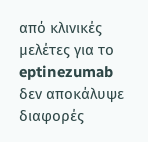από κλινικές μελέτες για το eptinezumab δεν αποκάλυψε διαφορές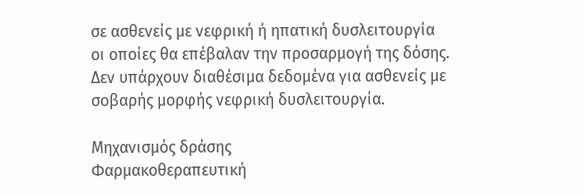σε ασθενείς με νεφρική ή ηπατική δυσλειτουργία οι οποίες θα επέβαλαν την προσαρμογή της δόσης. Δεν υπάρχουν διαθέσιμα δεδομένα για ασθενείς με σοβαρής μορφής νεφρική δυσλειτουργία.

Μηχανισμός δράσης
Φαρμακοθεραπευτική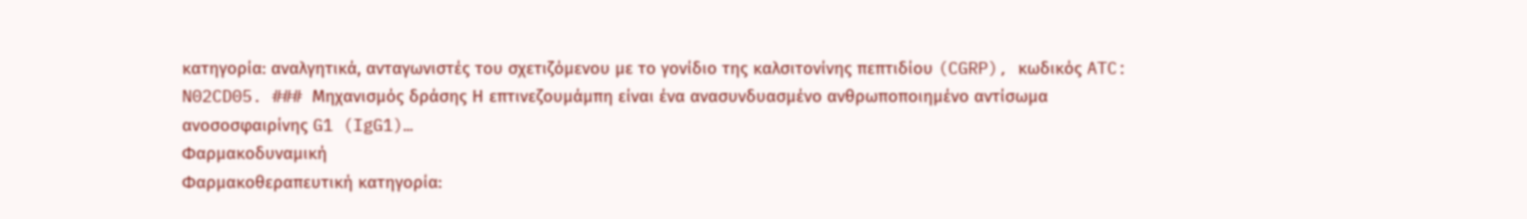κατηγορία: αναλγητικά, ανταγωνιστές του σχετιζόμενου με το γονίδιο της καλσιτονίνης πεπτιδίου (CGRP), κωδικός ATC: N02CD05. ### Μηχανισμός δράσης Η επτινεζουμάμπη είναι ένα ανασυνδυασμένο ανθρωποποιημένο αντίσωμα ανοσοσφαιρίνης G1 (IgG1)…
Φαρμακοδυναμική
Φαρμακοθεραπευτική κατηγορία: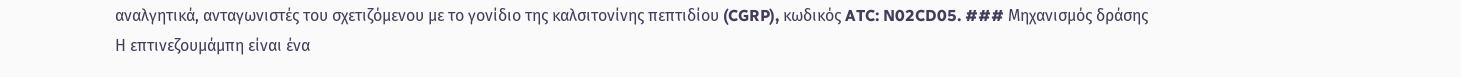αναλγητικά, ανταγωνιστές του σχετιζόμενου με το γονίδιο της καλσιτονίνης πεπτιδίου (CGRP), κωδικός ATC: N02CD05. ### Μηχανισμός δράσης Η επτινεζουμάμπη είναι ένα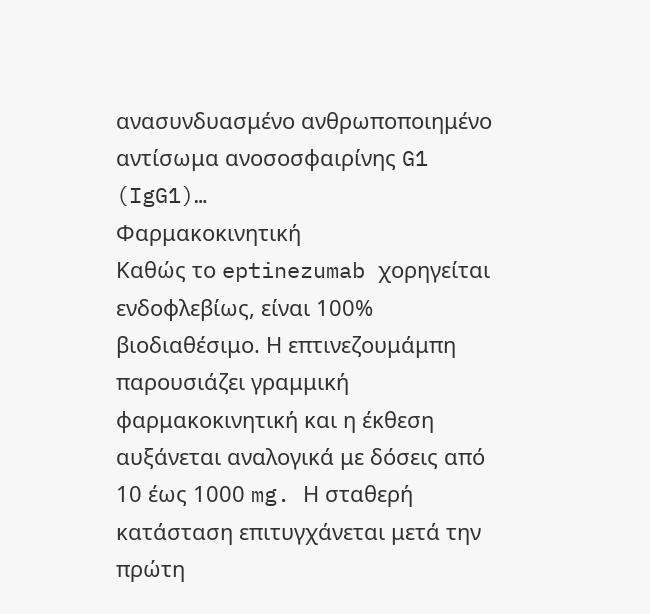ανασυνδυασμένο ανθρωποποιημένο αντίσωμα ανοσοσφαιρίνης G1 (IgG1)…
Φαρμακοκινητική
Καθώς το eptinezumab χορηγείται ενδοφλεβίως, είναι 100% βιοδιαθέσιμο. Η επτινεζουμάμπη παρουσιάζει γραμμική φαρμακοκινητική και η έκθεση αυξάνεται αναλογικά με δόσεις από 10 έως 1000 mg. Η σταθερή κατάσταση επιτυγχάνεται μετά την πρώτη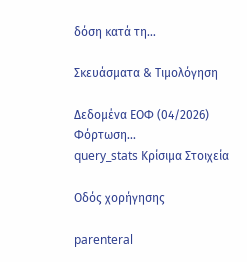δόση κατά τη…

Σκευάσματα & Τιμολόγηση

Δεδομένα ΕΟΦ (04/2026)
Φόρτωση...
query_stats Κρίσιμα Στοιχεία

Οδός χορήγησης

parenteral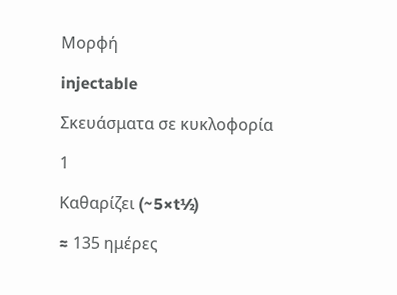Μορφή

injectable

Σκευάσματα σε κυκλοφορία

1

Καθαρίζει (~5×t½)

≈ 135 ημέρες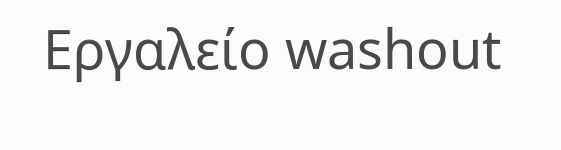Εργαλείο washout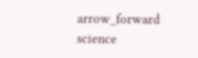arrow_forward
science